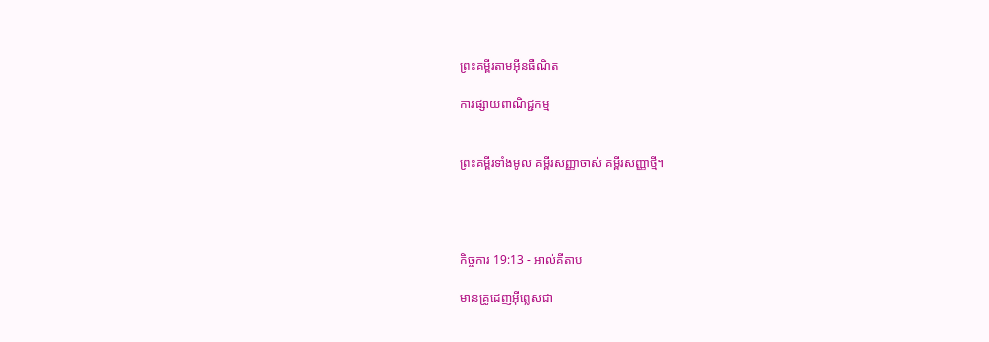ព្រះគម្ពីរតាមអ៊ីនធឺណិត

ការផ្សាយពាណិជ្ជកម្ម


ព្រះគម្ពីរទាំងមូល គម្ពីរសញ្ញាចាស់ គម្ពីរសញ្ញាថ្មី។




កិច្ចការ 19:13 - អាល់គីតាប

មានគ្រូដេញអ៊ីព្លេសជា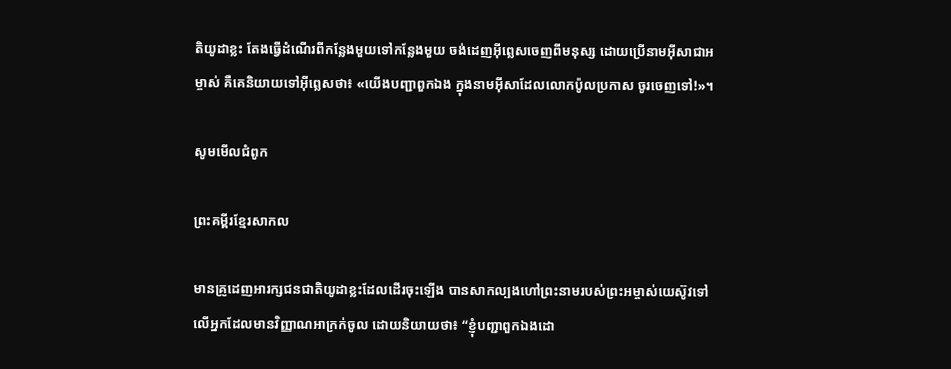តិយូដាខ្លះ តែងធ្វើដំណើរពីកន្លែងមួយទៅកន្លែងមួយ ចង់ដេញអ៊ីព្លេសចេញពីមនុស្ស ដោយប្រើនាមអ៊ីសា‌ជាអម្ចាស់ គឺគេនិយាយទៅអ៊ីព្លេសថា៖ «យើងបញ្ជាពួកឯង ក្នុងនាមអ៊ីសាដែលលោកប៉ូលប្រកាស ចូរចេញទៅ!»។

សូមមើលជំពូក

ព្រះគម្ពីរខ្មែរសាកល

មានគ្រូដេញអារក្សជនជាតិយូដាខ្លះដែលដើរចុះឡើង បានសាកល្បងហៅព្រះនាមរបស់ព្រះអម្ចាស់យេស៊ូវទៅលើអ្នកដែលមានវិញ្ញាណអាក្រក់ចូល ដោយនិយាយថា៖ “ខ្ញុំបញ្ជាពួកឯងដោ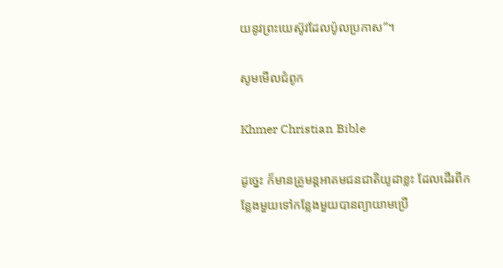យនូវព្រះយេស៊ូវដែលប៉ូលប្រកាស”។

សូមមើលជំពូក

Khmer Christian Bible

ដូច្នេះ ក៏មានគ្រូមន្ដអាគមជនជាតិយូដាខ្លះ ដែលដើរពីកន្លែងមួយទៅកន្លែងមួយបានព្យាយាមប្រើ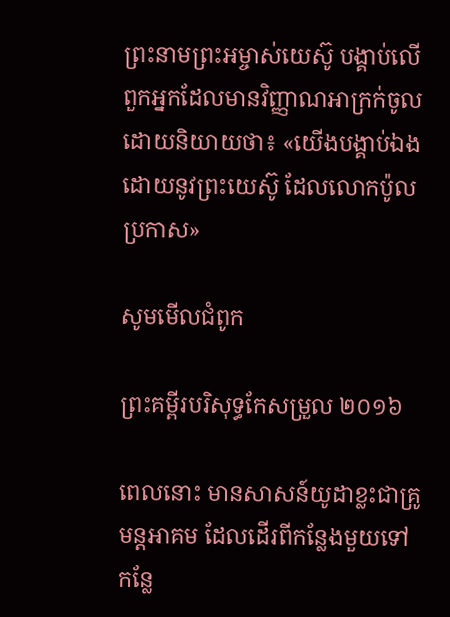ព្រះនាមព្រះអម្ចាស់យេស៊ូ បង្គាប់លើពួកអ្នកដែលមានវិញ្ញាណអាក្រក់ចូល ដោយនិយាយថា៖ «យើងបង្គាប់ឯងដោយនូវព្រះយេស៊ូ ដែលលោកប៉ូលប្រកាស»

សូមមើលជំពូក

ព្រះគម្ពីរបរិសុទ្ធកែសម្រួល ២០១៦

ពេលនោះ មានសាសន៍យូដាខ្លះជាគ្រូមន្តអាគម ដែលដើរពីកន្លែងមួយទៅកន្លែ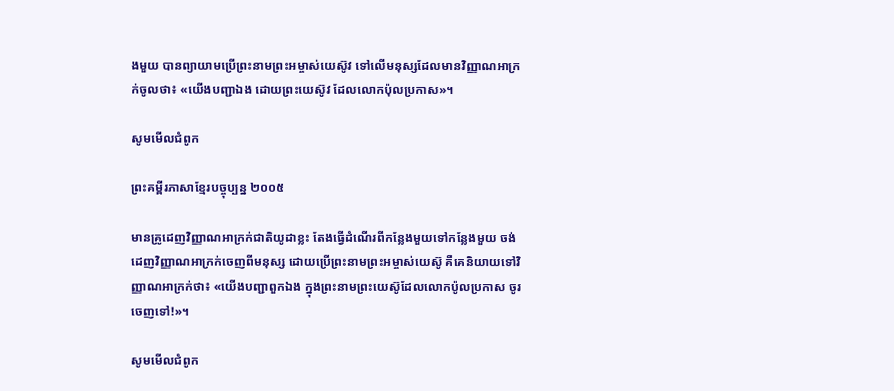ងមួយ បានព្យាយាមប្រើព្រះ‌នាមព្រះ‌អម្ចាស់‌យេស៊ូវ ទៅលើមនុស្សដែលមានវិញ្ញាណអាក្រក់ចូលថា៖ «យើងបញ្ជាឯង ដោយព្រះ‌យេស៊ូវ ដែលលោកប៉ុលប្រកាស»។

សូមមើលជំពូក

ព្រះគម្ពីរភាសាខ្មែរបច្ចុប្បន្ន ២០០៥

មានគ្រូដេញវិញ្ញាណអាក្រក់ជាតិយូដាខ្លះ តែងធ្វើដំណើរពីកន្លែងមួយទៅកន្លែងមួយ ចង់ដេញវិញ្ញាណអាក្រក់ចេញពីមនុស្ស ដោយប្រើព្រះ‌នាមព្រះ‌អម្ចាស់យេស៊ូ គឺគេនិយាយទៅវិញ្ញាណអាក្រក់ថា៖ «យើងបញ្ជាពួកឯង ក្នុងព្រះ‌នាមព្រះ‌យេស៊ូដែលលោកប៉ូលប្រកាស ចូរចេញទៅ!»។

សូមមើលជំពូក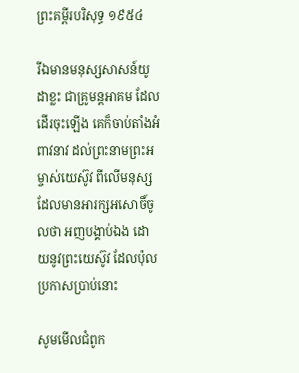ព្រះគម្ពីរបរិសុទ្ធ ១៩៥៤

រីឯមានមនុស្សសាសន៍យូដាខ្លះ ជាគ្រូមន្ត‌អាគម ដែលដើរចុះឡើង គេក៏ចាប់តាំងអំពាវ‌នាវ ដល់ព្រះ‌នាមព្រះ‌អម្ចាស់យេស៊ូវ ពីលើមនុស្សដែលមានអារក្ស‌អសោចិ៍ចូលថា អញបង្គាប់ឯង ដោយនូវព្រះ‌យេស៊ូវ ដែលប៉ុលប្រកាសប្រាប់នោះ

សូមមើលជំពូក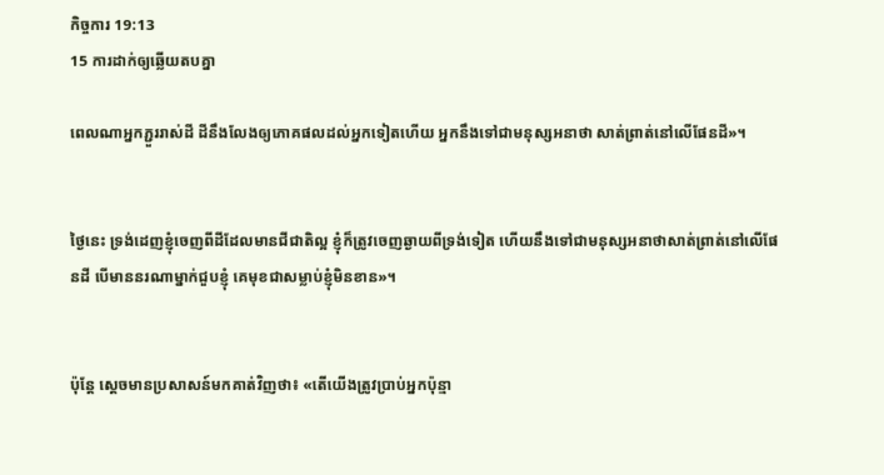កិច្ចការ 19:13
15 ការដាក់ឲ្យឆ្លើយតបគ្នា

ពេលណាអ្នកភ្ជួររាស់ដី ដីនឹងលែងឲ្យភោគផលដល់អ្នកទៀតហើយ អ្នកនឹងទៅជាមនុស្សអនាថា សាត់ព្រាត់នៅលើផែនដី»។


ថ្ងៃនេះ ទ្រង់ដេញខ្ញុំចេញពីដីដែលមានជីជាតិល្អ ខ្ញុំក៏ត្រូវចេញឆ្ងាយពីទ្រង់ទៀត ហើយនឹងទៅជាមនុស្សអនាថាសាត់ព្រាត់នៅលើផែនដី បើមាននរណាម្នាក់ជួបខ្ញុំ គេមុខជាសម្លាប់ខ្ញុំមិនខាន»។


ប៉ុន្តែ ស្តេចមានប្រសាសន៍មកគាត់វិញថា៖ «តើយើងត្រូវប្រាប់អ្នកប៉ុន្មា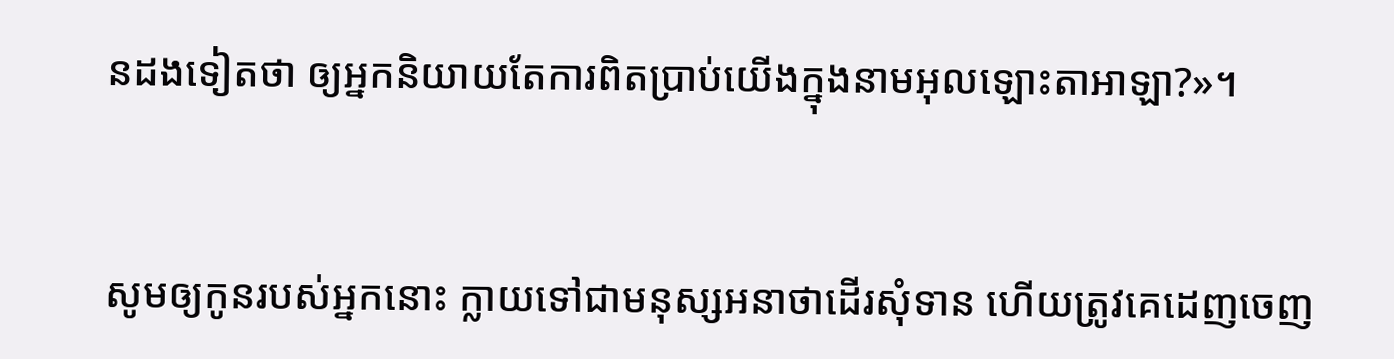នដងទៀតថា ឲ្យអ្នកនិយាយតែការពិតប្រាប់យើងក្នុងនាមអុលឡោះ‌តាអាឡា?»។


សូមឲ្យកូនរបស់អ្នកនោះ ក្លាយទៅជាមនុស្សអនាថាដើរសុំទាន ហើយត្រូវគេដេញចេញ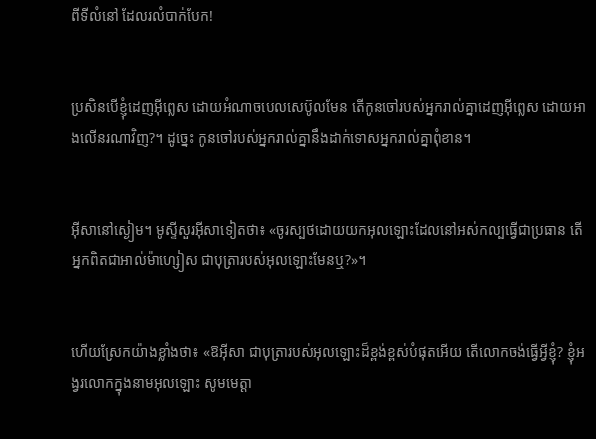ពីទីលំ‌នៅ ដែលរលំបាក់បែក!


ប្រសិនបើខ្ញុំដេញអ៊ីព្លេស ដោយអំណាចបេលសេ‌ប៊ូលមែន តើកូនចៅរបស់អ្នករាល់គ្នាដេញអ៊ីព្លេស ដោយអាងលើនរណាវិញ?។ ដូច្នេះ កូនចៅរបស់អ្នករាល់គ្នានឹងដាក់ទោសអ្នករាល់គ្នាពុំ‌ខាន។


អ៊ីសានៅស្ងៀម។ មូស្ទីសួរអ៊ីសាទៀតថា៖ «ចូរស្បថដោយយកអុលឡោះដែលនៅអស់‌កល្បធ្វើជាប្រធាន តើអ្នកពិតជាអាល់ម៉ា‌ហ្សៀស ជាបុត្រារបស់អុលឡោះមែនឬ?»។


ហើយស្រែកយ៉ាងខ្លាំងថា៖ «ឱអ៊ីសា ជាបុត្រារបស់អុលឡោះដ៏ខ្ពង់‌ខ្ពស់បំផុតអើយ តើលោកចង់ធ្វើអ្វីខ្ញុំ? ខ្ញុំអង្វរលោកក្នុងនាមអុលឡោះ សូមមេត្ដា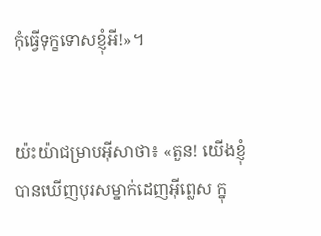កុំធ្វើទុក្ខទោសខ្ញុំអី!»។


យ៉ះយ៉ាជម្រាបអ៊ីសាថា៖ «តួន! យើងខ្ញុំបានឃើញបុរសម្នាក់ដេញអ៊ីព្លេស ក្នុ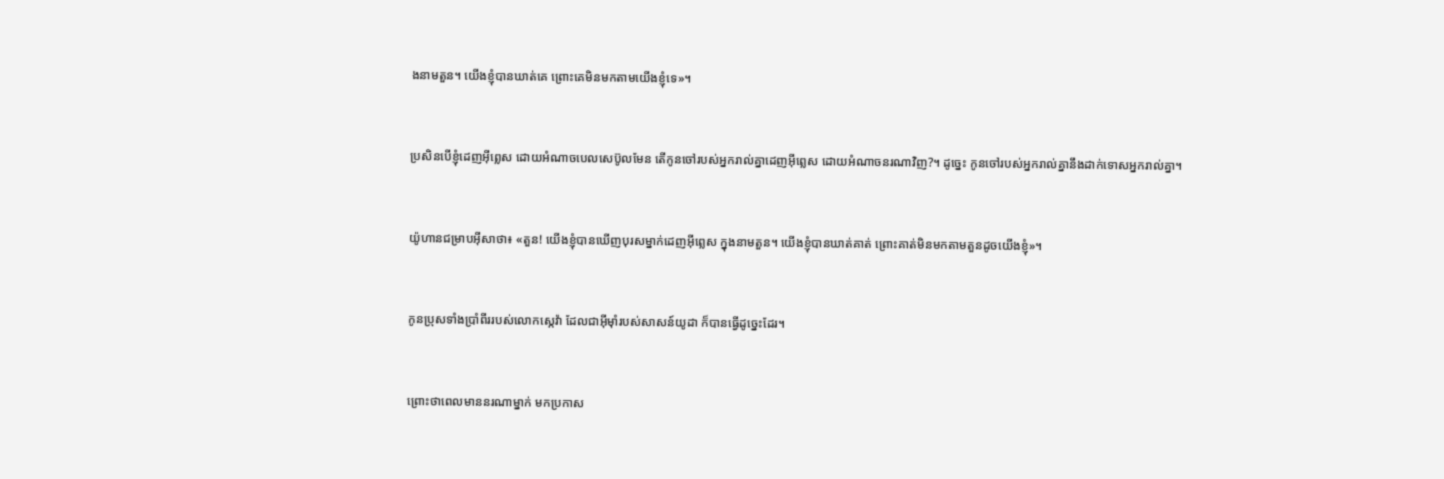ងនាមតួន។ យើងខ្ញុំបានឃាត់គេ ព្រោះគេមិនមកតាមយើងខ្ញុំទេ»។


ប្រសិនបើខ្ញុំដេញអ៊ីព្លេស ដោយអំណាចបេលសេប៊ូលមែន តើកូនចៅរបស់អ្នករាល់គ្នាដេញអ៊ីព្លេស ដោយអំណាចនរណាវិញ?។ ដូច្នេះ កូនចៅរបស់អ្នករាល់គ្នានឹងដាក់ទោសអ្នករាល់គ្នា។


យ៉ូហានជម្រាបអ៊ីសាថា៖ «តួន! យើងខ្ញុំបានឃើញបុរសម្នាក់ដេញអ៊ីព្លេស ក្នុងនាមតួន។ យើងខ្ញុំបានឃាត់គាត់ ព្រោះគាត់មិនមកតាមតួនដូចយើងខ្ញុំ»។


កូនប្រុសទាំងប្រាំពីររបស់លោកស្កេវ៉ា ដែលជាអ៊ីមុាំរបស់សាសន៍យូដា ក៏បានធ្វើដូច្នេះដែរ។


ព្រោះថាពេលមាននរណាម្នាក់ មកប្រកាស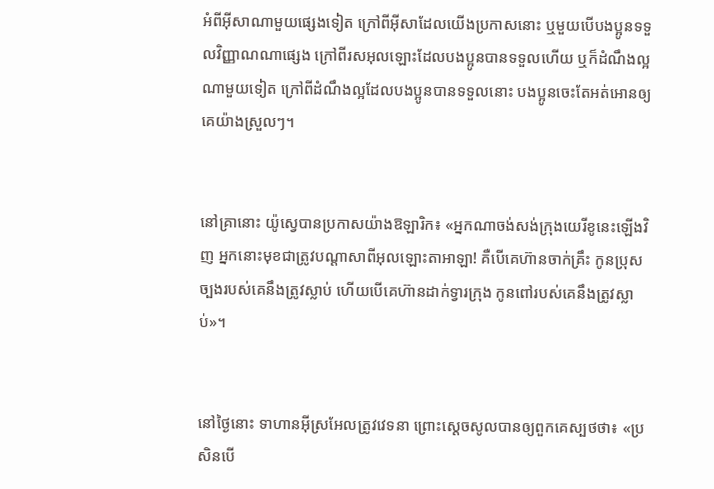អំពីអ៊ីសាណាមួយផ្សេងទៀត ក្រៅពីអ៊ីសាដែលយើងប្រកាសនោះ ឬមួយបើបងប្អូនទទួលវិញ្ញាណណាផ្សេង ក្រៅពីរស‌អុលឡោះដែលបងប្អូនបានទទួលហើយ ឬក៏ដំណឹង‌ល្អណាមួយទៀត ក្រៅពីដំណឹង‌ល្អដែលបងប្អូនបានទទួលនោះ បងប្អូនចេះតែអត់‌អោនឲ្យគេយ៉ាងស្រួលៗ។


នៅគ្រានោះ យ៉ូស្វេបានប្រកាសយ៉ាងឱឡារិក៖ «អ្នកណាចង់សង់ក្រុងយេរីខូនេះឡើងវិញ អ្នកនោះមុខជាត្រូវបណ្តាសាពីអុលឡោះ‌តាអាឡា! គឺបើគេហ៊ានចាក់គ្រឹះ កូនប្រុសច្បងរបស់គេនឹងត្រូវស្លាប់ ហើយបើគេហ៊ានដាក់ទ្វារក្រុង កូនពៅរបស់គេនឹងត្រូវស្លាប់»។


នៅថ្ងៃនោះ ទាហានអ៊ីស្រ‌អែលត្រូវវេទនា ព្រោះស្តេចសូលបានឲ្យពួកគេស្បថថា៖ «ប្រសិនបើ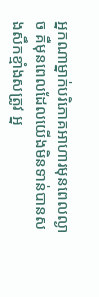អ្នកណាម្នាក់បរិភោគអាហារមុនពេលល្ងាច គឺមុនពេលដែលយើងមិនទាន់បានសងសឹកខ្មាំងសត្រូវ អ្ន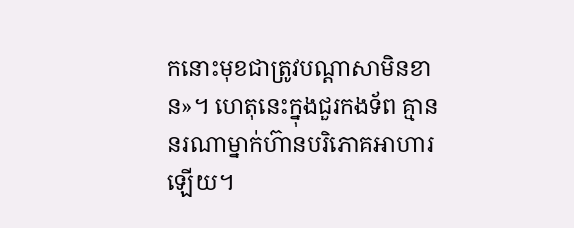កនោះមុខជាត្រូវបណ្តា‌សាមិនខាន»។ ហេតុនេះក្នុងជួរកង‌ទ័ព គ្មាននរណាម្នាក់ហ៊ានបរិភោគអាហារឡើយ។